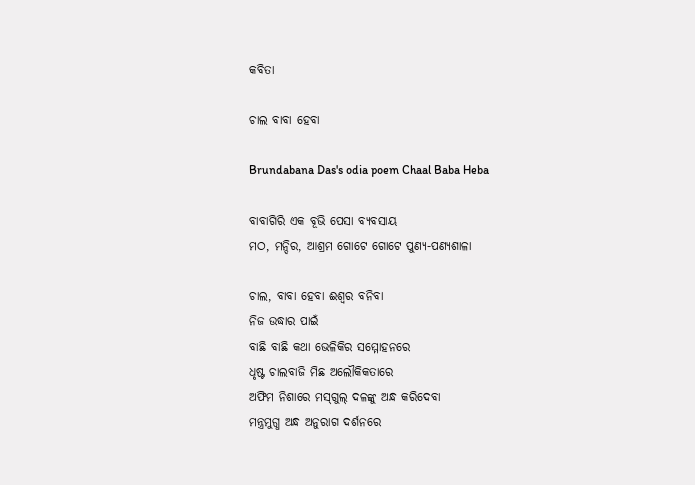କବିତା

ଚାଲ ବାବା ହେବା

Brundabana Das's odia poem Chaal Baba Heba

ବାବାଗିରି ଏକ ବୂଭି ପେସା ବ୍ୟବସାୟ
ମଠ, ମନ୍ଦିର, ଆଶ୍ରମ ଗୋଟେ ଗୋଟେ ପୁଣ୍ୟ-ପଣ୍ୟଶାଳା

ଚାଲ, ବାବା ହେବା ଈଶ୍ୱର ବନିବା
ନିଜ ଉଦ୍ଧାର ପାଇଁ
ବାଛି ବାଛି କଥା ଭେଳିକିର ସମ୍ମୋହନରେ
ଧୃଷ୍ଟ ଚାଲବାଜି ମିଛ ଅଲୌକିକତାରେ
ଅଫିମ ନିଶାରେ ମସ୍‌ଗୁଲ୍‌ ଦଳଙ୍କୁ ଅନ୍ଧ କରିଦେବା
ମନ୍ତ୍ରମୁଗ୍ଧ ଅନ୍ଧ ଅନୁରାଗ ଦର୍ଶନରେ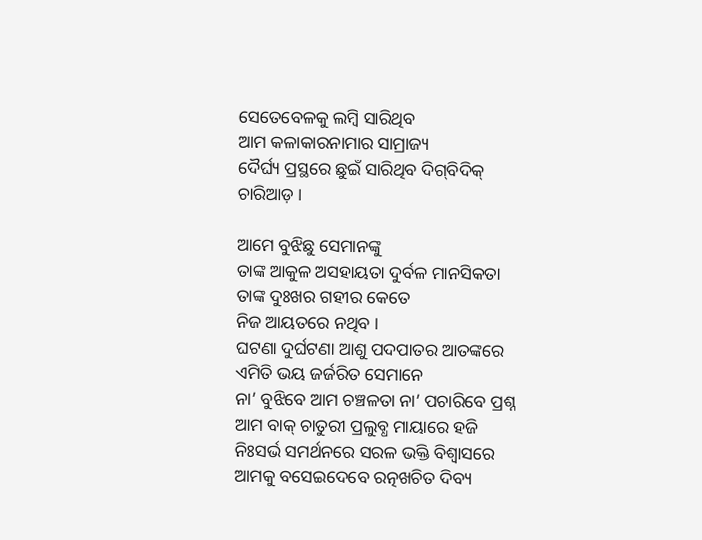ସେତେବେଳକୁ ଲମ୍ବି ସାରିଥିବ
ଆମ କଳାକାରନାମାର ସାମ୍ରାଜ୍ୟ
ଦୈର୍ଘ୍ୟ ପ୍ରସ୍ଥରେ ଛୁଇଁ ସାରିଥିବ ଦିଗ୍‌ବିଦିକ୍‌
ଚାରିଆଡ଼ ।

ଆମେ ବୁଝିଛୁ ସେମାନଙ୍କୁ
ତାଙ୍କ ଆକୁଳ ଅସହାୟତା ଦୁର୍ବଳ ମାନସିକତା
ତାଙ୍କ ଦୁଃଖର ଗହୀର କେତେ
ନିଜ ଆୟତରେ ନଥିବ ।
ଘଟଣା ଦୁର୍ଘଟଣା ଆଶୁ ପଦପାତର ଆତଙ୍କରେ
ଏମିତି ଭୟ ଜର୍ଜରିତ ସେମାନେ
ନା’ ବୁଝିବେ ଆମ ଚଞ୍ଚଳତା ନା’ ପଚାରିବେ ପ୍ରଶ୍ନ
ଆମ ବାକ୍‌ ଚାତୁରୀ ପ୍ରଲୁବ୍ଧ ମାୟାରେ ହଜି
ନିଃସର୍ଭ ସମର୍ଥନରେ ସରଳ ଭକ୍ତି ବିଶ୍ୱାସରେ
ଆମକୁ ବସେଇଦେବେ ରତ୍ନଖଚିତ ଦିବ୍ୟ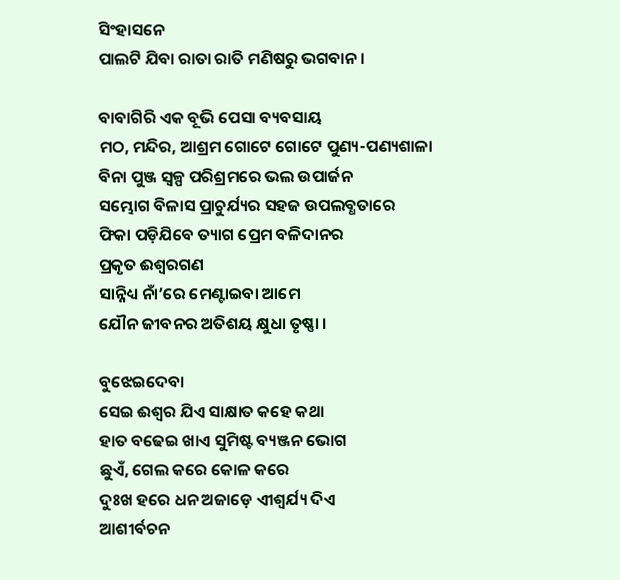ସିଂହାସନେ
ପାଲଟି ଯିବା ରାତା ରାତି ମଣିଷରୁ ଭଗବାନ ।

ବାବାଗିରି ଏକ ବୂଭି ପେସା ବ୍ୟବସାୟ
ମଠ, ମନ୍ଦିର, ଆଶ୍ରମ ଗୋଟେ ଗୋଟେ ପୁଣ୍ୟ-ପଣ୍ୟଶାଳା
ବିନା ପୁଞ୍ଜ ସ୍ଵଳ୍ପ ପରିଶ୍ରମରେ ଭଲ ଉପାର୍ଜନ
ସମ୍ଭୋଗ ବିଳାସ ପ୍ରାଚୁର୍ଯ୍ୟର ସହଜ ଉପଲବ୍ଧତାରେ
ଫିକା ପଡ଼ିଯିବେ ତ୍ୟାଗ ପ୍ରେମ ବଳିଦାନର
ପ୍ରକୃତ ଈଶ୍ୱରଗଣ
ସାନ୍ନିଧ୍ୟ ନାଁ’ରେ ମେଣ୍ଟାଇବା ଆମେ
ଯୌନ ଜୀବନର ଅତିଶୟ କ୍ଷୁଧା ତୃଷ୍ଣା ।

ବୁଝେଇଦେବା
ସେଇ ଈଶ୍ଵର ଯିଏ ସାକ୍ଷାତ କହେ କଥା
ହାତ ବଢେଇ ଖାଏ ସୁମିଷ୍ଟ ବ୍ୟଞ୍ଜନ ଭୋଗ
ଛୁଏଁ, ଗେଲ କରେ କୋଳ କରେ
ଦୁଃଖ ହରେ ଧନ ଅଜାଡ଼େ ଏୀଶ୍ଵର୍ଯ୍ୟ ଦିଏ
ଆଶୀର୍ବଚନ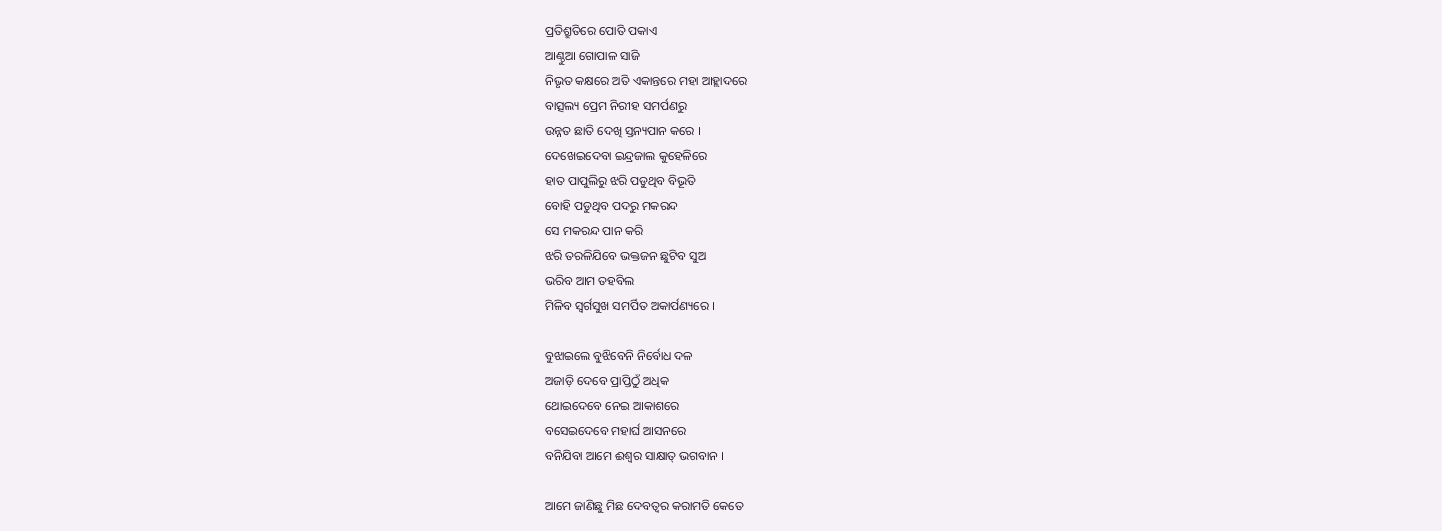ପ୍ରତିଶ୍ରୁତିରେ ପୋତି ପକାଏ
ଆଣ୍ଠୁଆ ଗୋପାଳ ସାଜି
ନିଭୃତ କକ୍ଷରେ ଅତି ଏକାନ୍ତରେ ମହା ଆହ୍ଲାଦରେ
ବାତ୍ସଲ୍ୟ ପ୍ରେମ ନିରୀହ ସମର୍ପଣରୁ
ଉନ୍ନତ ଛାତି ଦେଖି ସ୍ତନ୍ୟପାନ କରେ ।
ଦେଖେଇଦେବା ଇନ୍ଦ୍ରଜାଲ କୁହେଳିରେ
ହାତ ପାପୁଲିରୁ ଝରି ପଡୁଥିବ ବିଭୂତି
ବୋହି ପଡୁଥିବ ପଦରୁ ମକରନ୍ଦ
ସେ ମକରନ୍ଦ ପାନ କରି
ଝରି ତରଳିଯିବେ ଭକ୍ତଜନ ଛୁଟିବ ସୁଅ
ଭରିବ ଆମ ତହବିଲ
ମିଳିବ ସ୍ଵର୍ଗସୁଖ ସମର୍ପିତ ଅକାର୍ପଣ୍ୟରେ ।

ବୁଝାଇଲେ ବୁଝିବେନି ନିର୍ବୋଧ ଦଳ
ଅଜାଡ଼ି ଦେବେ ପ୍ରାପ୍ତିଠୁଁ ଅଧିକ
ଥୋଇଦେବେ ନେଇ ଆକାଶରେ
ବସେଇଦେବେ ମହାର୍ଘ ଆସନରେ
ବନିଯିବା ଆମେ ଈଶ୍ଵର ସାକ୍ଷାତ୍‌ ଭଗବାନ ।

ଆମେ ଜାଣିଛୁ ମିଛ ଦେବତ୍ଵର କରାମତି କେତେ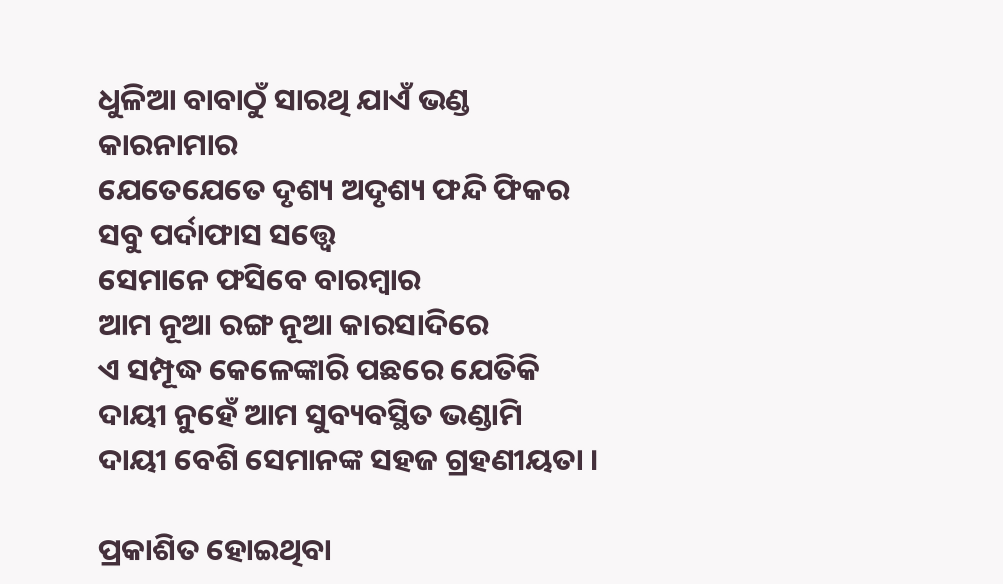ଧୁଳିଆ ବାବାଠୁଁ ସାରଥି ଯାଏଁ ଭଣ୍ଡ କାରନାମାର
ଯେତେଯେତେ ଦୃଶ୍ୟ ଅଦୃଶ୍ୟ ଫନ୍ଦି ଫିକର
ସବୁ ପର୍ଦାଫାସ ସତ୍ତ୍ଵେ
ସେମାନେ ଫସିବେ ବାରମ୍ବାର
ଆମ ନୂଆ ରଙ୍ଗ ନୂଆ କାରସାଦିରେ
ଏ ସମ୍ପୂଦ୍ଧ କେଳେଙ୍କାରି ପଛରେ ଯେତିକି
ଦାୟୀ ନୁହେଁ ଆମ ସୁବ୍ୟବସ୍ଥିତ ଭଣ୍ଡାମି
ଦାୟୀ ବେଶି ସେମାନଙ୍କ ସହଜ ଗ୍ରହଣୀୟତା ।

ପ୍ରକାଶିତ ହୋଇଥିବା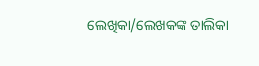ଲେଖିକା/ଲେଖକଙ୍କ ତାଲିକା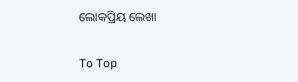ଲୋକପ୍ରିୟ ଲେଖା

To Top